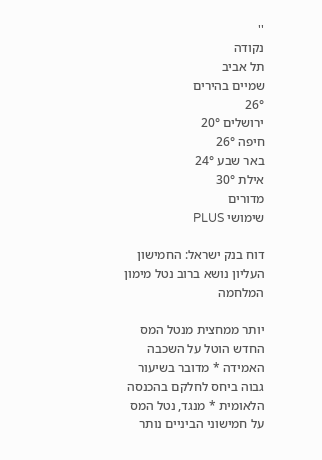''
נקודה
תל אביב
שמיים בהירים
26°
ירושלים 20°
חיפה 26°
באר שבע 24°
אילת 30°
מדורים
שימושי PLUS

דוח בנק ישראל: החמישון העליון נושא ברוב נטל מימון המלחמה

יותר ממחצית מנטל המס החדש הוטל על השכבה האמידה * מדובר בשיעור גבוה ביחס לחלקם בהכנסה הלאומית * מנגד, נטל המס על חמישוני הביניים נותר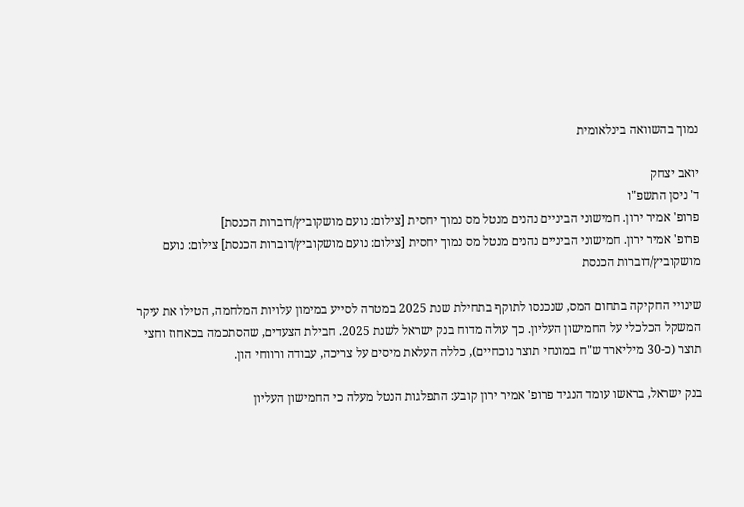נמוך בהשוואה בינלאומית

יואב יצחק
ד' ניסן התשפ"ו
פרופ' אמיר ירון. חמישוני הביניים נהנים מנטל מס נמוך יחסית [צילום: נועם מושקוביץ/דוברות הכנסת]
פרופ' אמיר ירון. חמישוני הביניים נהנים מנטל מס נמוך יחסית [צילום: נועם מושקוביץ/דוברות הכנסת] צילום: נועם מושקוביץ/דוברות הכנסת

שינויי החקיקה בתחום המס, שנכנסו לתוקף בתחילת שנת 2025 במטרה לסייע במימון עלויות המלחמה, הטילו את עיקר המשקל הכלכלי על החמישון העליון. כך עולה מדוח בנק ישראל לשנת 2025. חבילת הצעדים, שהסתכמה בכאחוז וחצי תוצר (כ-30 מיליארד ש"ח במונחי תוצר נוכחיים), כללה העלאת מיסים על צריכה, עבודה ורווחי הון.

בנק ישראל, בראשו עומד הנגיד פרופ' אמיר ירון קובע: התפלגות הנטל מעלה כי החמישון העליון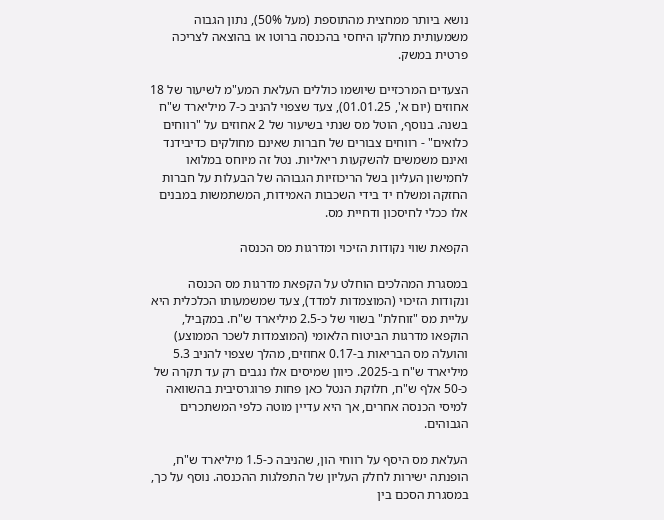נושא ביותר ממחצית מהתוספת (מעל 50%), נתון הגבוה משמעותית מחלקו היחסי בהכנסה ברוטו או בהוצאה לצריכה פרטית במשק.

הצעדים המרכזיים שיושמו כוללים העלאת המע"מ לשיעור של 18 אחוזים (יום א', 01.01.25), צעד שצפוי להניב כ-7 מיליארד ש"ח בשנה. בנוסף, הוטל מס שנתי בשיעור של 2 אחוזים על "רווחים כלואים" - רווחים צבורים של חברות שאינם מחולקים כדיבידנד ואינם משמשים להשקעות ריאליות. נטל זה מיוחס במלואו לחמישון העליון בשל הריכוזיות הגבוהה של הבעלות על חברות החזקה ומשלח יד בידי השכבות האמידות, המשתמשות במבנים אלו ככלי לחיסכון ודחיית מס.

הקפאת שווי נקודות הזיכוי ומדרגות מס הכנסה

במסגרת המהלכים הוחלט על הקפאת מדרגות מס הכנסה ונקודות הזיכוי (המוצמדות למדד), צעד שמשמעותו הכלכלית היא עליית מס "זוחלת" בשווי של כ-2.5 מיליארד ש"ח. במקביל, הוקפאו מדרגות הביטוח הלאומי (המוצמדות לשכר הממוצע) והועלה מס הבריאות ב-0.17 אחוזים, מהלך שצפוי להניב 5.3 מיליארד ש"ח ב-2025. כיוון שמיסים אלו נגבים רק עד תקרה של כ-50 אלף ש"ח, חלוקת הנטל כאן פחות פרוגרסיבית בהשוואה למיסי הכנסה אחרים, אך היא עדיין מוטה כלפי המשתכרים הגבוהים.

העלאת מס היסף על רווחי הון, שהניבה כ-1.5 מיליארד ש"ח, הופנתה ישירות לחלק העליון של התפלגות ההכנסה. נוסף על כך, במסגרת הסכם בין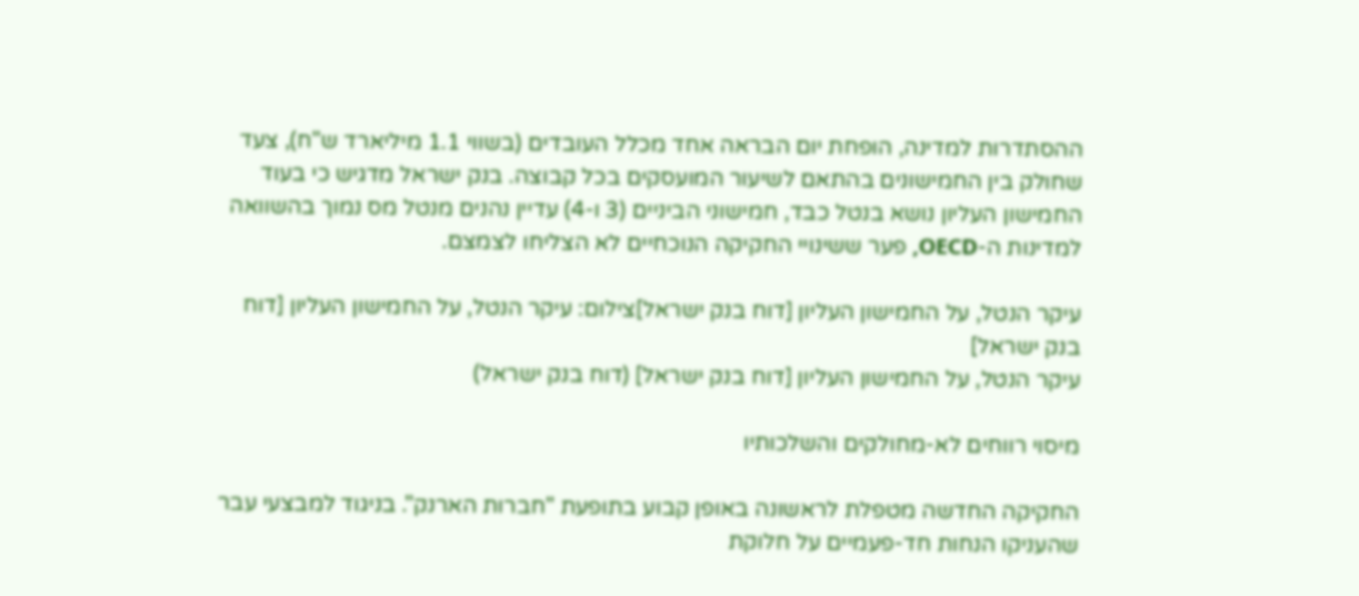ההסתדרות למדינה, הופחת יום הבראה אחד מכלל העובדים (בשווי 1.1 מיליארד ש"ח), צעד שחולק בין החמישונים בהתאם לשיעור המועסקים בכל קבוצה. בנק ישראל מדגיש כי בעוד החמישון העליון נושא בנטל כבד, חמישוני הביניים (3 ו-4) עדיין נהנים מנטל מס נמוך בהשוואה למדינות ה-OECD, פער ששינויי החקיקה הנוכחיים לא הצליחו לצמצם.

עיקר הנטל, על החמישון העליון [דוח בנק ישראל]צילום: עיקר הנטל, על החמישון העליון [דוח בנק ישראל]
עיקר הנטל, על החמישון העליון [דוח בנק ישראל] (דוח בנק ישראל)

מיסוי רווחים לא-מחולקים והשלכותיו

החקיקה החדשה מטפלת לראשונה באופן קבוע בתופעת "חברות הארנק". בניגוד למבצעי עבר שהעניקו הנחות חד-פעמיים על חלוקת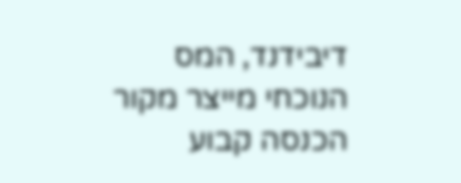דיבידנד, המס הנוכחי מייצר מקור הכנסה קבוע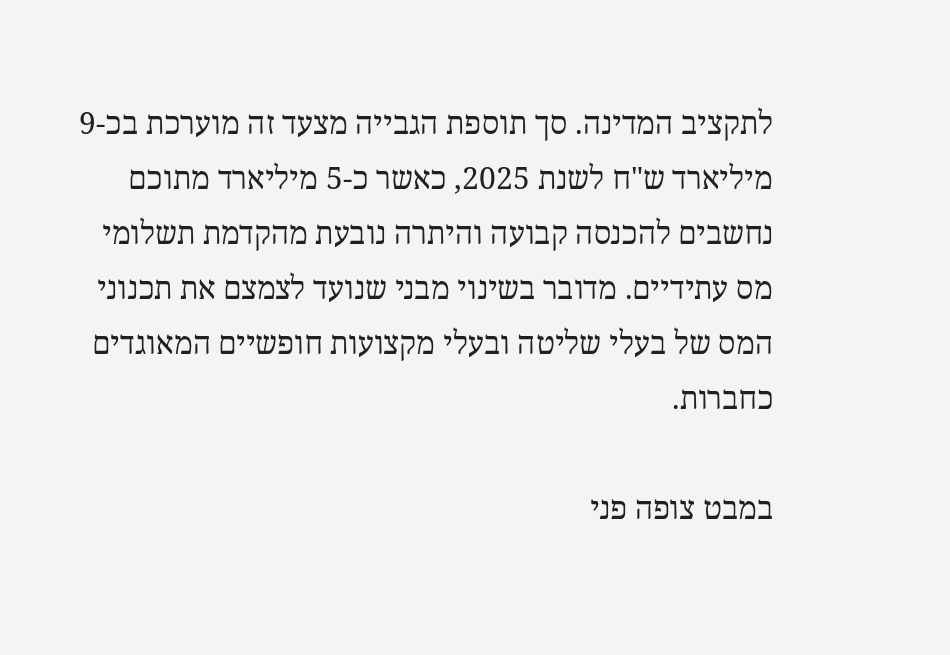לתקציב המדינה. סך תוספת הגבייה מצעד זה מוערכת בכ-9 מיליארד ש"ח לשנת 2025, כאשר כ-5 מיליארד מתוכם נחשבים להכנסה קבועה והיתרה נובעת מהקדמת תשלומי מס עתידיים. מדובר בשינוי מבני שנועד לצמצם את תכנוני המס של בעלי שליטה ובעלי מקצועות חופשיים המאוגדים כחברות.

במבט צופה פני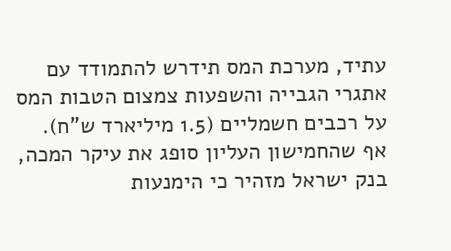עתיד, מערכת המס תידרש להתמודד עם אתגרי הגבייה והשפעות צמצום הטבות המס על רכבים חשמליים (1.5 מיליארד ש"ח). אף שהחמישון העליון סופג את עיקר המכה, בנק ישראל מזהיר כי הימנעות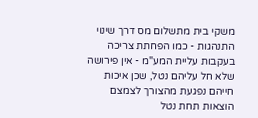משקי בית מתשלום מס דרך שינוי התנהגות - כמו הפחתת צריכה בעקבות עליית המע"מ - אין פירושה שלא חל עליהם נטל, שכן איכות חייהם נפגעת מהצורך לצמצם הוצאות תחת נטל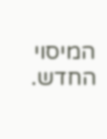המיסוי החדש.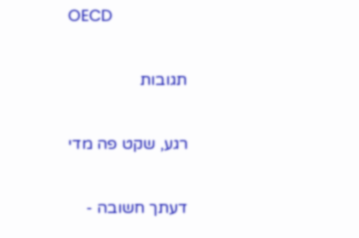OECD

תגובות

רגע, שקט פה מדי

דעתך חשובה -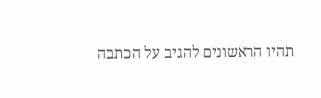תהיו הראשונים להגיב על הכתבה